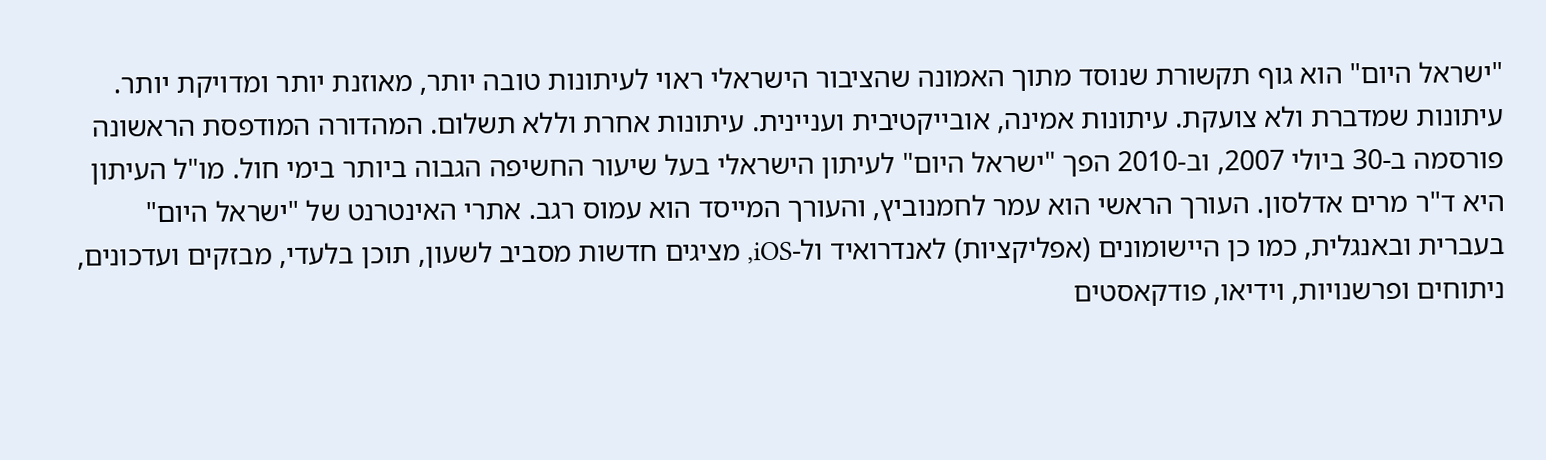"ישראל היום" הוא גוף תקשורת שנוסד מתוך האמונה שהציבור הישראלי ראוי לעיתונות טובה יותר, מאוזנת יותר ומדויקת יותר. עיתונות שמדברת ולא צועקת. עיתונות אמינה, אובייקטיבית ועניינית. עיתונות אחרת וללא תשלום. המהדורה המודפסת הראשונה פורסמה ב-30 ביולי 2007, וב-2010 הפך "ישראל היום" לעיתון הישראלי בעל שיעור החשיפה הגבוה ביותר בימי חול. מו"ל העיתון היא ד"ר מרים אדלסון. העורך הראשי הוא עמר לחמנוביץ, והעורך המייסד הוא עמוס רגב. אתרי האינטרנט של "ישראל היום" בעברית ובאנגלית, כמו כן היישומונים (אפליקציות) לאנדרואיד ול-iOS, מציגים חדשות מסביב לשעון, תוכן בלעדי, מבזקים ועדכונים, ניתוחים ופרשנויות, וידיאו, פודקאסטים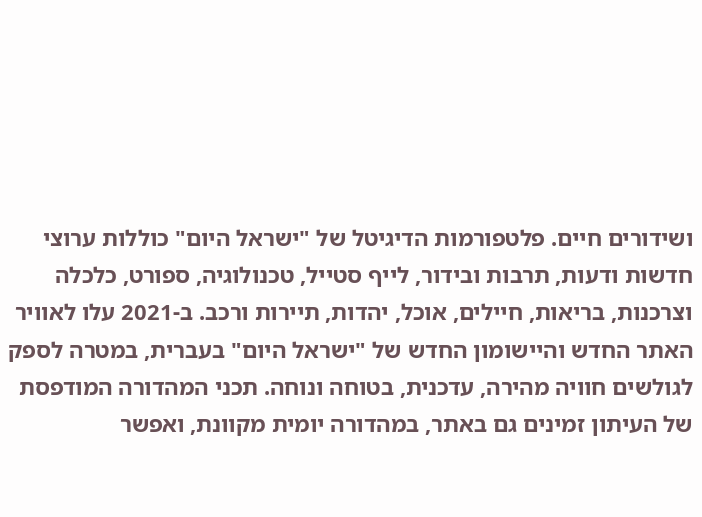ושידורים חיים. פלטפורמות הדיגיטל של "ישראל היום" כוללות ערוצי חדשות ודעות, תרבות ובידור, לייף סטייל, טכנולוגיה, ספורט, כלכלה וצרכנות, בריאות, חיילים, אוכל, יהדות, תיירות ורכב. ב-2021 עלו לאוויר האתר החדש והיישומון החדש של "ישראל היום" בעברית, במטרה לספק לגולשים חוויה מהירה, עדכנית, בטוחה ונוחה. תכני המהדורה המודפסת של העיתון זמינים גם באתר, במהדורה יומית מקוונת, ואפשר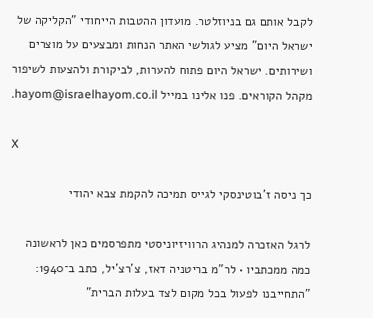לקבל אותם גם בניוזלטר. מועדון ההטבות הייחודי "הקליקה של ישראל היום" מציע לגולשי האתר הנחות ומבצעים על מוצרים ושירותים. ישראל היום פתוח להערות, לביקורת ולהצעות לשיפור מקהל הקוראים. פנו אלינו במייל hayom@israelhayom.co.il.

X

כך ניסה ז'בוטינסקי לגייס תמיכה להקמת צבא יהודי

לרגל האזכרה למנהיג הרוויזיוניסטי מתפרסמים כאן לראשונה כמה ממכתביו • לר"מ בריטניה דאז, צ'רצ'יל, כתב ב־1940: "התחייבנו לפעול בכל מקום לצד בעלות הברית"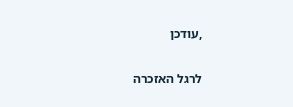,עודכן

לרגל האזכרה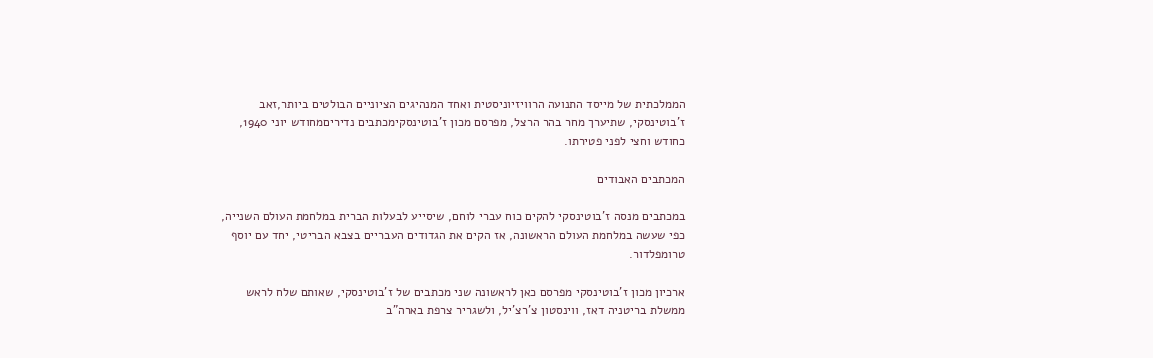הממלכתית של מייסד התנועה הרוויזיוניסטית ואחד המנהיגים הציוניים הבולטים ביותר,זאב ז'בוטינסקי, שתיערך מחר בהר הרצל, מפרסם מכון ז'בוטינסקימכתבים נדיריםמחודש יוני 1940, כחודש וחצי לפני פטירתו.

המכתבים האבודים

במכתבים מנסה ז'בוטינסקי להקים כוח עברי לוחם, שיסייע לבעלות הברית במלחמת העולם השנייה, כפי שעשה במלחמת העולם הראשונה, אז הקים את הגדודים העבריים בצבא הבריטי, יחד עם יוסף טרומפלדור.

ארכיון מכון ז'בוטינסקי מפרסם כאן לראשונה שני מכתבים של ז'בוטינסקי, שאותם שלח לראש ממשלת בריטניה דאז, ווינסטון צ'רצ'יל, ולשגריר צרפת בארה"ב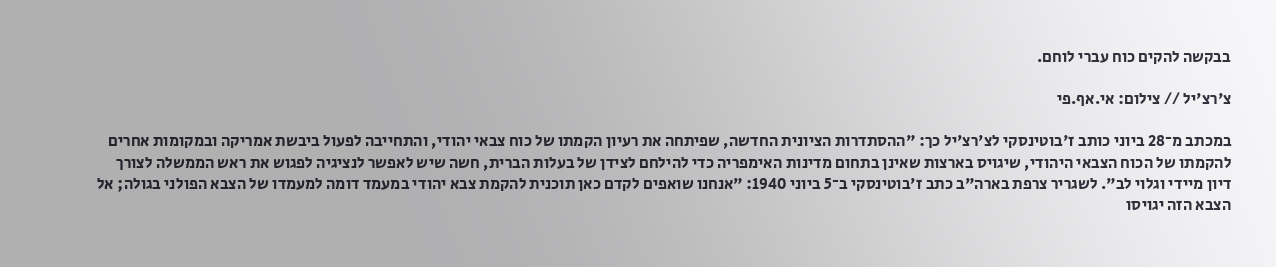בבקשה להקים כוח עברי לוחם.

צ'רצ'יל // צילום: אי.אף.פי

במכתב מ־28 ביוני כותב ז'בוטינסקי לצ'רצ'יל כך: "ההסתדרות הציונית החדשה, שפיתחה את רעיון הקמתו של כוח צבאי יהודי, והתחייבה לפעול ביבשת אמריקה ובמקומות אחרים להקמתו של הכוח הצבאי היהודי, שיגויס בארצות שאינן בתחום מדינות האימפריה כדי להילחם לצידן של בעלות הברית, חשה שיש לאפשר לנציגיה לפגוש את ראש הממשלה לצורך דיון מיידי וגלוי לב". לשגריר צרפת בארה"ב כתב ז'בוטינסקי ב־5 ביוני 1940: "אנחנו שואפים לקדם כאן תוכנית להקמת צבא יהודי במעמד דומה למעמדו של הצבא הפולני בגולה; אל הצבא הזה יגויסו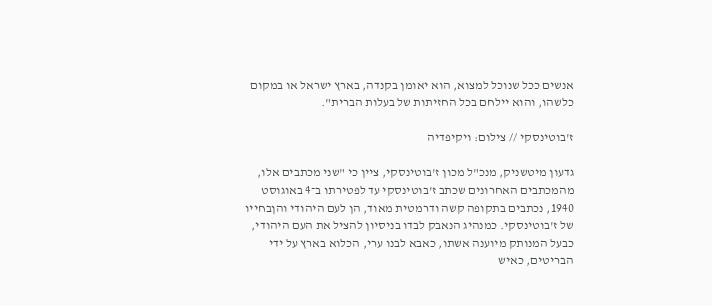אנשים ככל שנוכל למצוא, הוא יאומן בקנדה, בארץ ישראל או במקום כלשהו, והוא יילחם בכל החזיתות של בעלות הברית".

ז'בוטינסקי // צילום: ויקיפדיה

גדעון מיטשניק, מנכ"ל מכון ז'בוטינסקי, ציין כי "שני מכתבים אלו, מהמכתבים האחרונים שכתב ז'בוטינסקי עד לפטירתו ב־4 באוגוסט 1940, נכתבים בתקופה קשה ודרמטית מאוד, הן לעם היהודי והןבחייו של ז'בוטינסקי. כמנהיג הנאבק לבדו בניסיון להציל את העם היהודי, כבעל המנותק מיוענה אשתו, כאבא לבנו ערי, הכלוא בארץ על ידי הבריטים, כאיש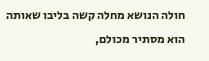חולה הנושא מחלה קשה בליבו שאותה הוא מסתיר מכולם,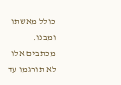כולל מאשתו ומבנו. מכתבים אלו לא תורגמו עד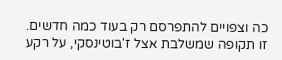כה וצפויים להתפרסם רק בעוד כמה חדשים. זו תקופה שמשלבת אצל ז'בוטינסקי, על רקע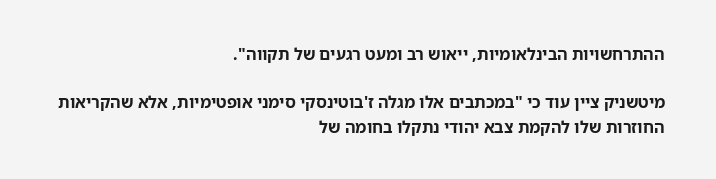ההתרחשויות הבינלאומיות, ייאוש רב ומעט רגעים של תקווה".

מיטשניק ציין עוד כי "במכתבים אלו מגלה ז'בוטינסקי סימני אופטימיות, אלא שהקריאות החוזרות שלו להקמת צבא יהודי נתקלו בחומה של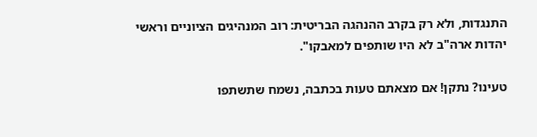התנגדות, ולא רק בקרב ההנהגה הבריטית: רוב המנהיגים הציוניים וראשי יהדות ארה"ב לא היו שותפים למאבקו".

טעינו? נתקן! אם מצאתם טעות בכתבה, נשמח שתשתפו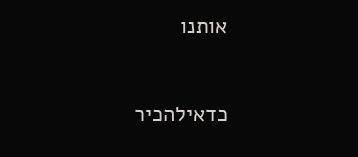אותנו

כדאילהכיר